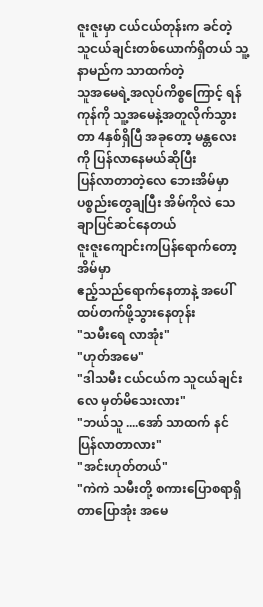ဇူးဇူးမှာ ငယ်ငယ်တုန်းက ခင်တဲ့ သူငယ်ချင်းတစ်ယောက်ရှိတယ် သူ့နာမည်က သာထက်တဲ့
သူအမေရဲ့အလုပ်ကိစ္စကြောင့် ရန်ကုန်ကို သူ့အမေနဲ့အတူလိုက်သွားတာ 4နှစ်ရှိပြီ အခုတော့ မန္တလေးကို ပြန်လာနေမယ်ဆိုပြီး
ပြန်လာတာတဲ့လေ ဘေးအိမ်မှာ ပစ္စည်းတွေချပြီး အိမ်ကိုလဲ သေချာပြင်ဆင်နေတယ်
ဇူးဇူးကျောင်းကပြန်ရောက်တော့ အိမ်မှာ
ဧည့်သည်ရောက်နေတာနဲ့ အပေါ်ထပ်တက်ဖို့သွားနေတုန်း
"သမီးရေ လာအုံး"
"ဟုတ်အမေ"
"ဒါသမီး ငယ်ငယ်က သူငယ်ချင်းလေ မှတ်မိသေးလား"
"ဘယ်သူ ....အော် သာထက် နင် ပြန်လာတာလား"
"အင်းဟုတ်တယ်"
"ကဲကဲ သမီးတို့ စကားပြောစရာရှိတာပြောအုံး အမေ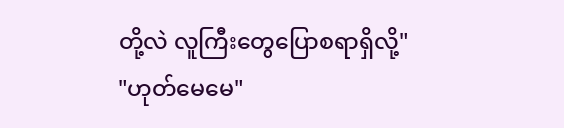တို့လဲ လူကြီးတွေပြောစရာရှိလို့"
"ဟုတ်မေမေ"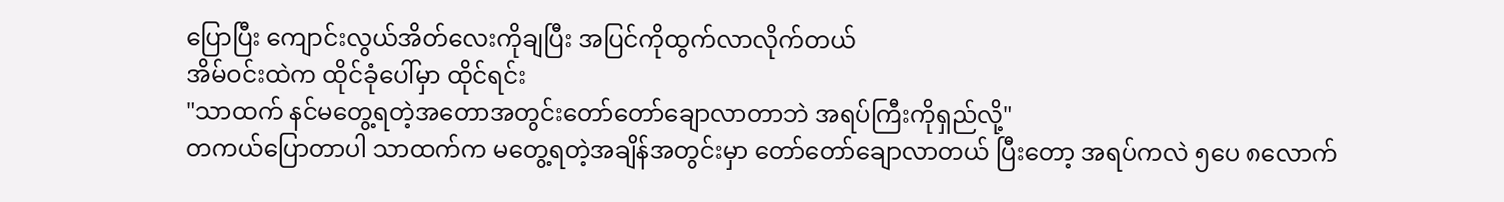ပြောပြီး ကျောင်းလွယ်အိတ်လေးကိုချပြီး အပြင်ကိုထွက်လာလိုက်တယ်
အိမ်ဝင်းထဲက ထိုင်ခုံပေါ်မှာ ထိုင်ရင်း
"သာထက် နင်မတွေ့ရတဲ့အတောအတွင်းတော်တော်ချောလာတာဘဲ အရပ်ကြီးကိုရှည်လို့"
တကယ်ပြောတာပါ သာထက်က မတွေ့ရတဲ့အချိန်အတွင်းမှာ တော်တော်ချောလာတယ် ပြီးတော့ အရပ်ကလဲ ၅ပေ ၈လောက်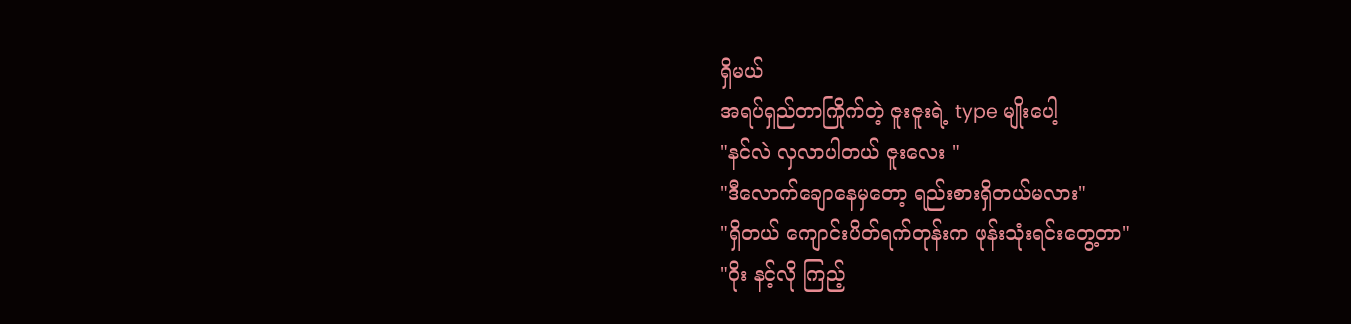ရှိမယ်
အရပ်ရှည်တာကြိုက်တဲ့ ဇူးဇူးရဲ့ type မျိုးပေါ့
"နင်လဲ လှလာပါတယ် ဇူးလေး "
"ဒီလောက်ချောနေမှတော့ ရည်းစားရှိတယ်မလား"
"ရှိတယ် ကျောင်းပိတ်ရက်တုန်းက ဖုန်းသုံးရင်းတွေ့တာ"
"ဝိုး နင့်လို ကြည့်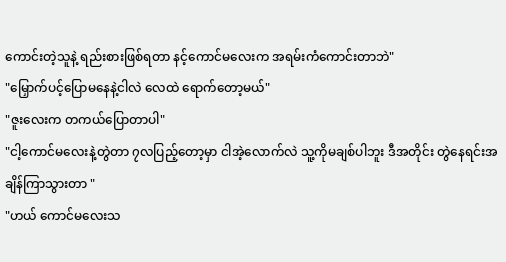ကောင်းတဲ့သူနဲ့ ရည်းစားဖြစ်ရတာ နင့်ကောင်မလေးက အရမ်းကံကောင်းတာဘဲ"
"မြှောက်ပင့်ပြောမနေနဲ့ငါလဲ လေထဲ ရောက်တော့မယ်"
"ဇူးလေးက တကယ်ပြောတာပါ"
"ငါ့ကောင်မလေးနဲ့တွဲတာ ၇လပြည့်တော့မှာ ငါအဲ့လောက်လဲ သူ့ကိုမချစ်ပါဘူး ဒီအတိုင်း တွဲနေရင်းအချိန်ကြာသွားတာ "
"ဟယ် ကောင်မလေးသ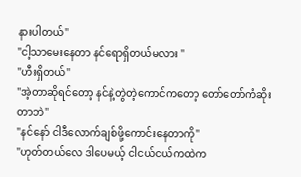နားပါတယ်"
"ငါ့သာမေးနေတာ နင်ရောရှိတယ်မလား "
"ဟီးရှိတယ်"
"အဲ့တာဆိုရင်တော့ နင်နဲ့တွဲတဲ့ကောင်ကတော့ တော်တော်ကံဆိုးတာဘဲ"
"နင်နော် ငါဒီလောက်ချစ်ဖို့ကောင်းနေတာကို"
"ဟုတ်တယ်လေ ဒါပေမယ့် ငါငယ်ငယ်ကထဲက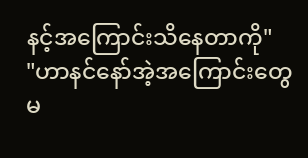နင့်အကြောင်းသိနေတာကို"
"ဟာနင်နော်အဲ့အကြောင်းတွေမ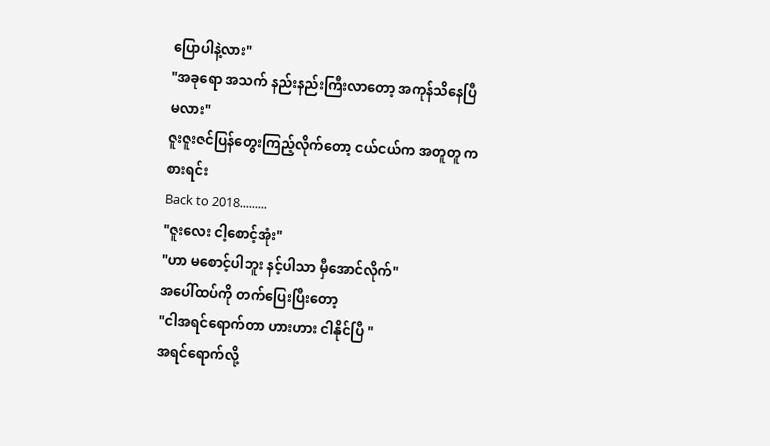ပြောပါနဲ့လား"
"အခုရော အသက် နည်းနည်းကြီးလာတော့ အကုန်သိနေပြီမလား"
ဇူးဇူးဇင်ပြန်တွေးကြည့်လိုက်တော့ ငယ်ငယ်က အတူတူ ကစားရင်း
Back to 2018.........
"ဇူးလေး ငါ့စောင့်အုံး"
"ဟာ မစောင့်ပါဘူး နင့်ပါသာ မှီအောင်လိုက်"
အပေါ်ထပ်ကို တက်ပြေးပြီးတော့
"ငါအရင်ရောက်တာ ဟားဟား ငါနိုင်ပြီ "
အရင်ရောက်လို့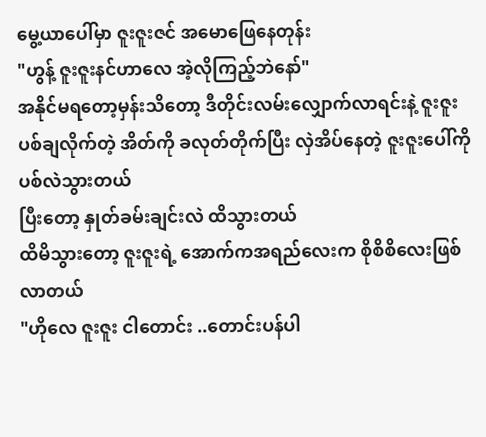မွေ့ယာပေါ်မှာ ဇူးဇူးဇင် အမောဖြေနေတုန်း
"ဟွန့် ဇူးဇူးနင်ဟာလေ အဲ့လိုကြည့်ဘဲနော်"
အနိုင်မရတော့မှန်းသိတော့ ဒီတိုင်းလမ်းလျှောက်လာရင်းနဲ့ ဇူးဇူးပစ်ချလိုက်တဲ့ အိတ်ကို ခလုတ်တိုက်ပြီး လှဲအိပ်နေတဲ့ ဇူးဇူးပေါ်ကို ပစ်လဲသွားတယ်
ပြီးတော့ နှုတ်ခမ်းချင်းလဲ ထိသွားတယ်
ထိမိသွားတော့ ဇူးဇူးရဲ့ အောက်ကအရည်လေးက စိုစိစိလေးဖြစ်လာတယ်
"ဟိုလေ ဇူးဇူး ငါတောင်း ..တောင်းပန်ပါ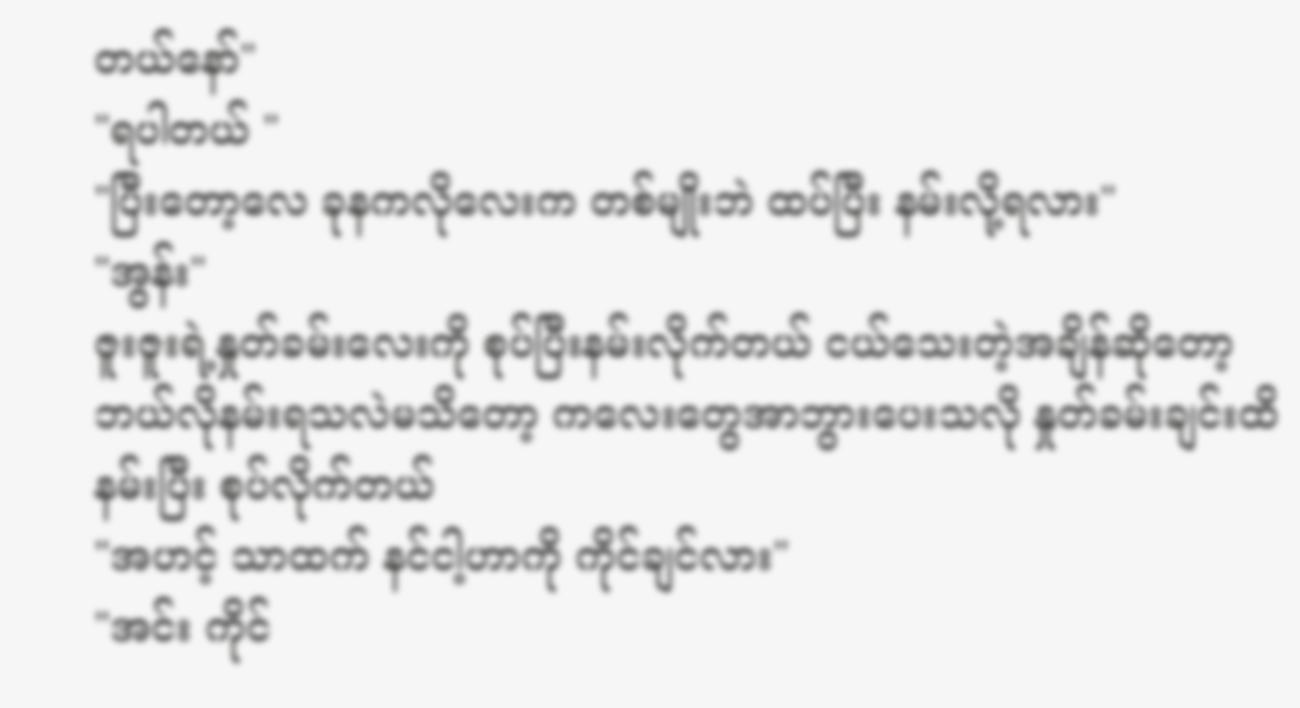တယ်နော်"
"ရပါတယ် "
"ပြီးတော့လေ ခုနကလိုလေးက တစ်မျိုးဘဲ ထပ်ပြီး နမ်းလို့ရလား"
"အွန်း"
ဇူးဇူးရဲ့နှုတ်ခမ်းလေးကို စုပ်ပြီးနမ်းလိုက်တယ် ငယ်သေးတဲ့အချိန်ဆိုတော့ ဘယ်လိုနမ်းရသလဲမသိတော့ ကလေးတွေအာဘွားပေးသလို နှုတ်ခမ်းချင်းထိနမ်းပြီး စုပ်လိုက်တယ်
"အဟင့် သာထက် နင်ငါ့ဟာကို ကိုင်ချင်လား"
"အင်း ကိုင်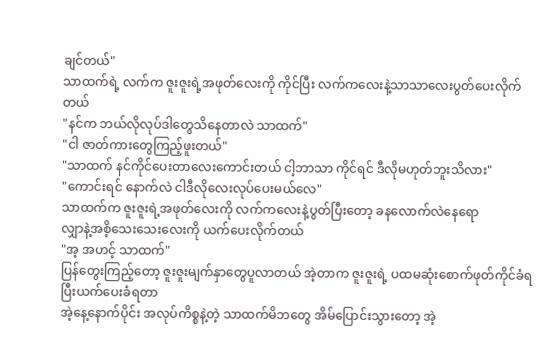ချင်တယ်"
သာထက်ရဲ့ လက်က ဇူးဇူးရဲ့အဖုတ်လေးကို ကိုင်ပြီး လက်ကလေးနဲ့သာသာလေးပွတ်ပေးလိုက်တယ်
"နင်က ဘယ်လိုလုပ်ဒါတွေသိနေတာလဲ သာထက်"
"ငါ ဇာတ်ကားတွေကြည့်ဖူးတယ်"
"သာထက် နင်ကိုင်ပေးတာလေးကောင်းတယ် ငါ့ဘာသာ ကိုင်ရင် ဒီလိုမဟုတ်ဘူးသိလား"
"ကောင်းရင် နောက်လဲ ငါဒီလိုလေးလုပ်ပေးမယ်လေ"
သာထက်က ဇူးဇူးရဲ့အဖုတ်လေးကို လက်ကလေးနဲ့ပွတ်ပြီးတော့ ခနလောက်လဲနေရော
လျှာနဲ့အစိ့သေးသေးလေးကို ယက်ပေးလိုက်တယ်
"အ့ အဟင့် သာထက်"
ပြန်တွေးကြည့်တော့ ဇူးဇူးမျက်နှာတွေပူလာတယ် အဲ့တာက ဇူးဇူးရဲ့ ပထမဆုံးစောက်ဖုတ်ကိုင်ခံရပြီးယက်ပေးခံရတာ
အဲ့နေ့နောက်ပိုင်း အလုပ်ကိစ္စနဲ့တဲ့ သာထက်မိဘတွေ အိမ်ပြောင်းသွားတော့ အဲ့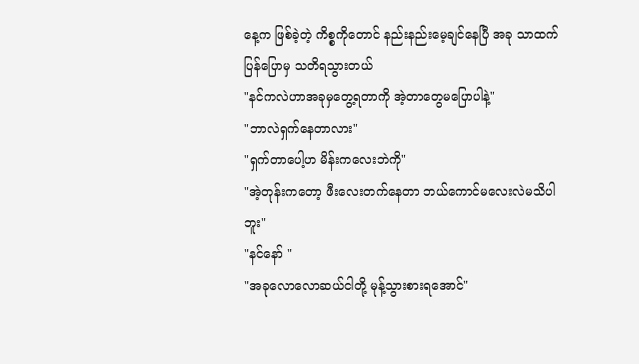နေ့က ဖြစ်ခဲ့တဲ့ ကိစ္စကိုတောင် နည်းနည်းမေ့ချင်နေပြီ အခု သာထက် ပြန်ပြောမှ သတိရသွားတယ်
"နင်ကလဲဟာအခုမှတွေ့ရတာကို အဲ့တာတွေမပြောပါနဲ့"
"ဘာလဲရှက်နေတာလား"
"ရှက်တာပေါ့ဟ မိန်းကလေးဘဲကို"
"အဲ့တုန်းကတော့ ဖီးလေးတက်နေတာ ဘယ်ကောင်မလေးလဲမသိပါဘူး"
"နင်နော် "
"အခုလောလောဆယ်ငါတို့ မုန့်သွားစားရအောင်"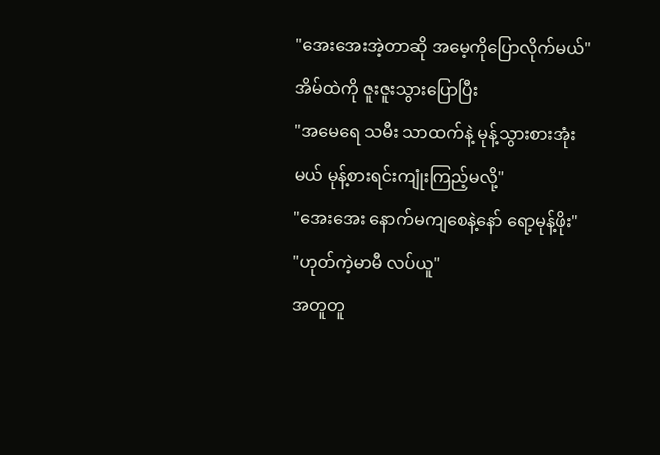"အေးအေးအဲ့တာဆို အမေ့ကိုပြောလိုက်မယ်"
အိမ်ထဲကို ဇူးဇူးသွားပြောပြီး
"အမေရေ သမီး သာထက်နဲ့ မုန့်သွားစားအုံးမယ် မုန့်စားရင်းကျုံးကြည့်မလို့"
"အေးအေး နောက်မကျစေနဲ့နော် ရော့မုန့်ဖိုး"
"ဟုတ်ကဲ့မာမီ လပ်ယူ"
အတူတူ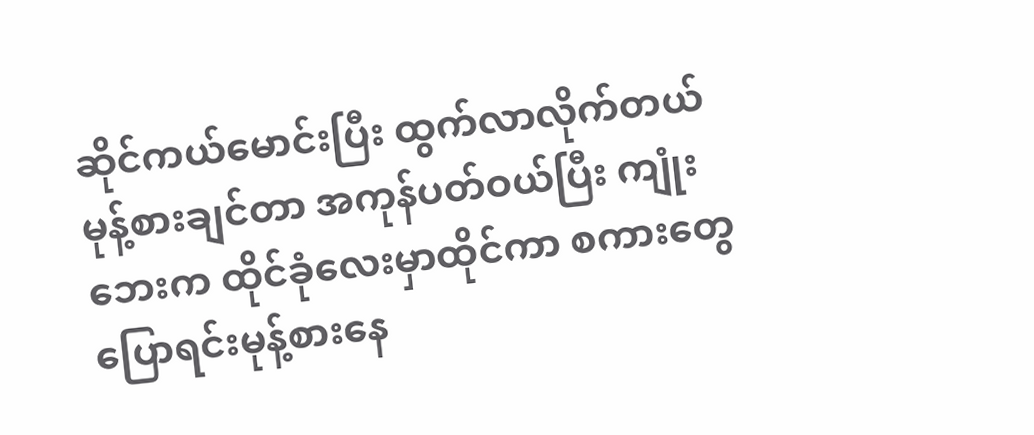ဆိုင်ကယ်မောင်းပြီး ထွက်လာလိုက်တယ် မုန့်စားချင်တာ အကုန်ပတ်ဝယ်ပြီး ကျုံးဘေးက ထိုင်ခုံလေးမှာထိုင်ကာ စကားတွေပြောရင်းမုန့်စားနေ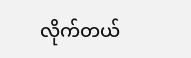လိုက်တယ်